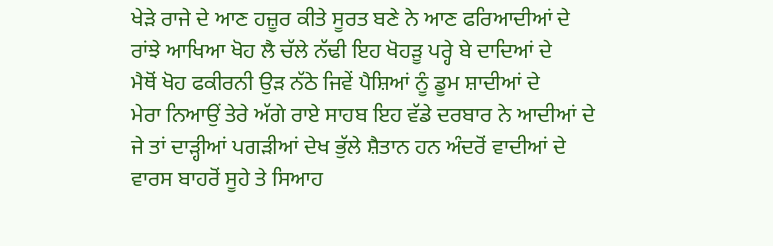ਖੇੜੇ ਰਾਜੇ ਦੇ ਆਣ ਹਜ਼ੂਰ ਕੀਤੇ ਸੂਰਤ ਬਣੇ ਨੇ ਆਣ ਫਰਿਆਦੀਆਂ ਦੇ
ਰਾਂਝੇ ਆਖਿਆ ਖੋਹ ਲੈ ਚੱਲੇ ਨੱਢੀ ਇਹ ਖੋਹੜੂ ਪਰ੍ਹੇ ਬੇ ਦਾਦਿਆਂ ਦੇ
ਮੈਥੋਂ ਖੋਹ ਫਕੀਰਨੀ ਉੜ ਨੱਠੇ ਜਿਵੇਂ ਪੈਸ਼ਿਆਂ ਨੂੰ ਡੂਮ ਸ਼ਾਦੀਆਂ ਦੇ
ਮੇਰਾ ਨਿਆਉਂ ਤੇਰੇ ਅੱਗੇ ਰਾਏ ਸਾਹਬ ਇਹ ਵੱਡੇ ਦਰਬਾਰ ਨੇ ਆਦੀਆਂ ਦੇ
ਜੇ ਤਾਂ ਦਾੜ੍ਹੀਆਂ ਪਗੜੀਆਂ ਦੇਖ ਭੁੱਲੇ ਸ਼ੈਤਾਨ ਹਨ ਅੰਦਰੋਂ ਵਾਦੀਆਂ ਦੇ
ਵਾਰਸ ਬਾਹਰੋਂ ਸੂਹੇ ਤੇ ਸਿਆਹ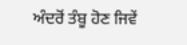ਅੰਦਰੋਂ ਤੰਬੂ ਹੋਣ ਜਿਵੇਂ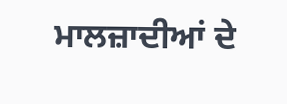ਮਾਲਜ਼ਾਦੀਆਂ ਦੇ